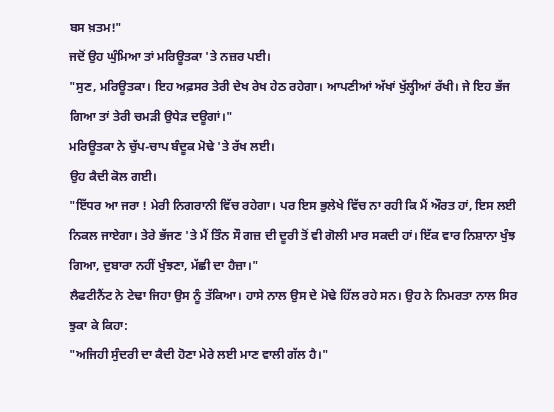ਬਸ ਖ਼ਤਮ!"
ਜਦੋਂ ਉਹ ਘੁੰਮਿਆ ਤਾਂ ਮਰਿਊਤਕਾ 'ਤੇ ਨਜ਼ਰ ਪਈ।
"ਸੁਣ, ਮਰਿਊਤਕਾ। ਇਹ ਅਫ਼ਸਰ ਤੇਰੀ ਦੇਖ ਰੇਖ ਹੇਠ ਰਹੇਗਾ। ਆਪਣੀਆਂ ਅੱਖਾਂ ਖੁੱਲ੍ਹੀਆਂ ਰੱਖੀ। ਜੇ ਇਹ ਭੱਜ ਗਿਆ ਤਾਂ ਤੇਰੀ ਚਮੜੀ ਉਧੇੜ ਦਊਗਾਂ।"
ਮਰਿਊਤਕਾ ਨੇ ਚੁੱਪ-ਚਾਪ ਬੰਦੂਕ ਮੋਢੇ 'ਤੇ ਰੱਖ ਲਈ।
ਉਹ ਕੈਦੀ ਕੋਲ ਗਈ।
"ਇੱਧਰ ਆ ਜਰਾ ! ਮੇਰੀ ਨਿਗਰਾਨੀ ਵਿੱਚ ਰਹੇਗਾ। ਪਰ ਇਸ ਭੁਲੇਖੇ ਵਿੱਚ ਨਾ ਰਹੀ ਕਿ ਮੈਂ ਔਰਤ ਹਾਂ, ਇਸ ਲਈ ਨਿਕਲ ਜਾਏਗਾ। ਤੇਰੇ ਭੱਜਣ 'ਤੇ ਮੈਂ ਤਿੰਨ ਸੌ ਗਜ਼ ਦੀ ਦੂਰੀ ਤੋਂ ਵੀ ਗੋਲੀ ਮਾਰ ਸਕਦੀ ਹਾਂ। ਇੱਕ ਵਾਰ ਨਿਸ਼ਾਨਾ ਖੁੰਝ ਗਿਆ, ਦੁਬਾਰਾ ਨਹੀਂ ਖੁੰਝਣਾ, ਮੱਛੀ ਦਾ ਹੈਜ਼ਾ।"
ਲੈਫਟੀਨੈਂਟ ਨੇ ਟੇਢਾ ਜਿਹਾ ਉਸ ਨੂੰ ਤੱਕਿਆ। ਹਾਸੇ ਨਾਲ ਉਸ ਦੇ ਮੋਢੇ ਹਿੱਲ ਰਹੇ ਸਨ। ਉਹ ਨੇ ਨਿਮਰਤਾ ਨਾਲ ਸਿਰ ਝੁਕਾ ਕੇ ਕਿਹਾ:
"ਅਜਿਹੀ ਸੁੰਦਰੀ ਦਾ ਕੈਦੀ ਹੋਣਾ ਮੇਰੇ ਲਈ ਮਾਣ ਵਾਲੀ ਗੱਲ ਹੈ।"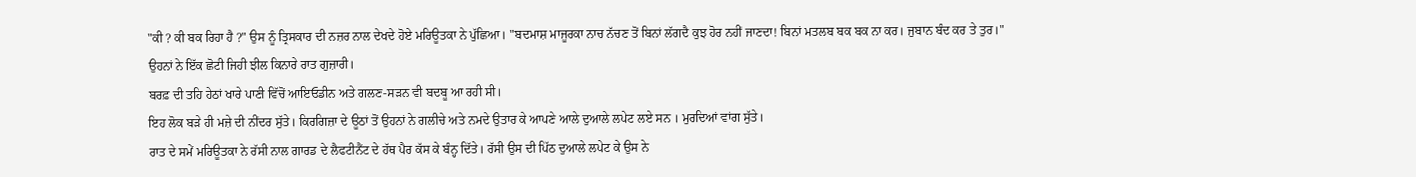"ਕੀ ? ਕੀ ਬਕ ਰਿਹਾ ਹੈ ?" ਉਸ ਨੂੰ ਤ੍ਰਿਸਕਾਰ ਦੀ ਨਜ਼ਰ ਨਾਲ ਦੇਖਦੇ ਹੋਏ ਮਰਿਊਤਕਾ ਨੇ ਪੁੱਛਿਆ। "ਬਦਮਾਸ਼ ਮਾਜੂਰਕਾ ਨਾਚ ਨੱਚਣ ਤੋਂ ਬਿਨਾਂ ਲੱਗਦੈ ਕੁਝ ਹੋਰ ਨਹੀਂ ਜਾਣਦਾ! ਬਿਨਾਂ ਮਤਲਬ ਬਕ ਬਕ ਨਾ ਕਰ। ਜੁਬਾਨ ਬੰਦ ਕਰ ਤੇ ਤੁਰ।"
ਉਹਨਾਂ ਨੇ ਇੱਕ ਛੋਟੀ ਜਿਹੀ ਝੀਲ ਕਿਨਾਰੇ ਰਾਤ ਗੁਜ਼ਾਰੀ।
ਬਰਫ਼ ਦੀ ਤਹਿ ਹੇਠਾਂ ਖਾਰੇ ਪਾਣੀ ਵਿੱਚੋਂ ਆਇਓਡੀਨ ਅਤੇ ਗਲਣ-ਸੜਨ ਵੀ ਬਦਬੂ ਆ ਰਹੀ ਸੀ।
ਇਹ ਲੋਕ ਬੜੇ ਹੀ ਮਜ਼ੇ ਦੀ ਨੀਂਦਰ ਸੁੱਤੇ। ਕਿਰਗਿਜ਼ਾ ਦੇ ਊਠਾਂ ਤੋਂ ਉਹਨਾਂ ਨੇ ਗਲੀਚੇ ਅਤੇ ਨਮਦੇ ਉਤਾਰ ਕੇ ਆਪਣੇ ਆਲੇ ਦੁਆਲੇ ਲਪੇਟ ਲਏ ਸਨ । ਮੁਰਦਿਆਂ ਵਾਂਗ ਸੁੱਤੇ।
ਰਾਤ ਦੇ ਸਮੇਂ ਮਰਿਊਤਕਾ ਨੇ ਰੱਸੀ ਨਾਲ ਗਾਰਡ ਦੇ ਲੈਫਟੀਨੈਂਟ ਦੇ ਹੱਥ ਪੈਰ ਕੱਸ ਕੇ ਬੰਨ੍ਹ ਦਿੱਤੇ। ਰੱਸੀ ਉਸ ਦੀ ਪਿੱਠ ਦੁਆਲੇ ਲਪੇਟ ਕੇ ਉਸ ਨੇ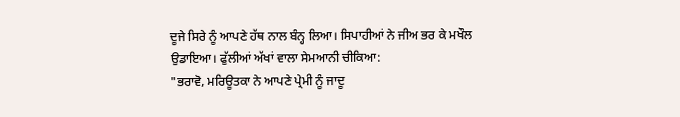ਦੂਜੇ ਸਿਰੇ ਨੂੰ ਆਪਣੇ ਹੱਥ ਨਾਲ ਬੰਨ੍ਹ ਲਿਆ। ਸਿਪਾਹੀਆਂ ਨੇ ਜੀਅ ਭਰ ਕੇ ਮਖੌਲ ਉਡਾਇਆ। ਫੁੱਲੀਆਂ ਅੱਖਾਂ ਵਾਲਾ ਸੇਮਆਨੀ ਚੀਕਿਆ:
"ਭਰਾਵੋ, ਮਰਿਊਤਕਾ ਨੇ ਆਪਣੇ ਪ੍ਰੇਮੀ ਨੂੰ ਜਾਦੂ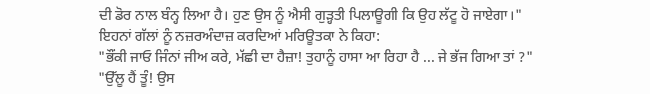ਦੀ ਡੋਰ ਨਾਲ ਬੰਨ੍ਹ ਲਿਆ ਹੈ। ਹੁਣ ਉਸ ਨੂੰ ਐਸੀ ਗੁੜ੍ਹਤੀ ਪਿਲਾਊਗੀ ਕਿ ਉਹ ਲੱਟੂ ਹੋ ਜਾਏਗਾ।"
ਇਹਨਾਂ ਗੱਲਾਂ ਨੂੰ ਨਜ਼ਰਅੰਦਾਜ਼ ਕਰਦਿਆਂ ਮਰਿਊਤਕਾ ਨੇ ਕਿਹਾ:
"ਭੌਂਕੀ ਜਾਓ ਜਿੰਨਾਂ ਜੀਅ ਕਰੇ, ਮੱਛੀ ਦਾ ਹੈਜ਼ਾ! ਤੁਹਾਨੂੰ ਹਾਸਾ ਆ ਰਿਹਾ ਹੈ ... ਜੇ ਭੱਜ ਗਿਆ ਤਾਂ ?"
"ਉੱਲੂ ਹੈਂ ਤੂੰ! ਉਸ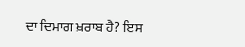ਦਾ ਦਿਮਾਗ ਖ਼ਰਾਬ ਹੈ? ਇਸ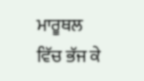ਮਾਰੂਥਲ ਵਿੱਚ ਭੱਜ ਕੇ